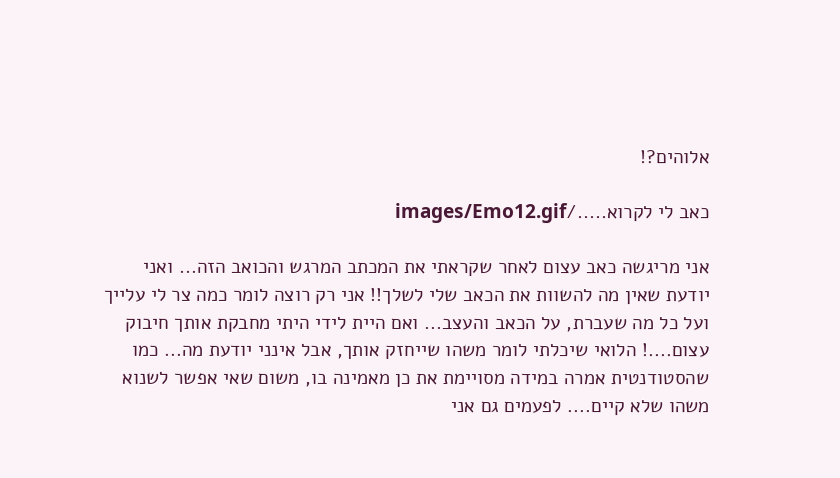אלוהים?!

כאב לי לקרוא...../images/Emo12.gif

אני מריגשה כאב עצום לאחר שקראתי את המכתב המרגש והכואב הזה... ואני יודעת שאין מה להשוות את הכאב שלי לשלך!! אני רק רוצה לומר כמה צר לי עלייך ועל כל מה שעברת, על הכאב והעצב... ואם היית לידי היתי מחבקת אותך חיבוק עצום....! הלואי שיכלתי לומר משהו שייחזק אותך, אבל אינני יודעת מה... כמו שהסטודנטית אמרה במידה מסויימת את כן מאמינה בו, משום שאי אפשר לשנוא משהו שלא קיים.... לפעמים גם אני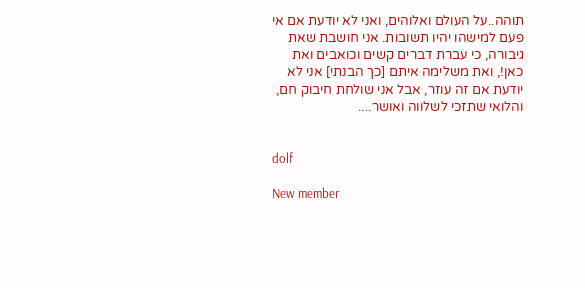תוהה..על העולם ואלוהים, ואני לא יודעת אם אי פעם למישהו יהיו תשובות. אני חושבת שאת גיבורה, כי עברת דברים קשים וכואבים ואת כאן!, ואת משלימה איתם [כך הבנתי] אני לא יודעת אם זה עוזר, אבל אני שולחת חיבוק חם,
והלואי שתזכי לשלווה ואושר....


dolf

New member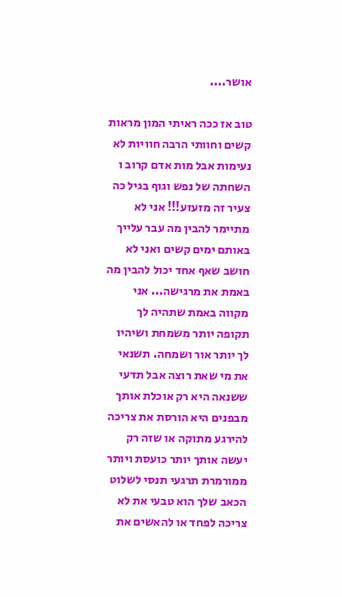אושר....

טוב אז ככה ראיתי המון מראות קשים וחוותי הרבה חוויות לא נעימות אבל מות אדם קרוב ו השחתה של נפש וגוף בגיל כה צעיר זה מזעזע!!! אני לא מתיימר להבין מה עבר עלייך באותם ימים קשים ואני לא חושב שאף אחד יכול להבין מה באמת את מרגישה... אני מקווה באמת שתהיה לך תקופה יותר משמחת ושיהיו לך יותר אור ושמחה. תשנאי את מי שאת רוצה אבל תדעי ששנאה היא רק אוכלת אותך מבפנים היא הורסת את צריכה להירגע מתוקה או שזה רק יעשה אותך יותר כועסת ויותר ממורמרת תרגעי תנסי לשלוט הכאב שלך הוא טבעי את לא צריכה לפחד או להאשים את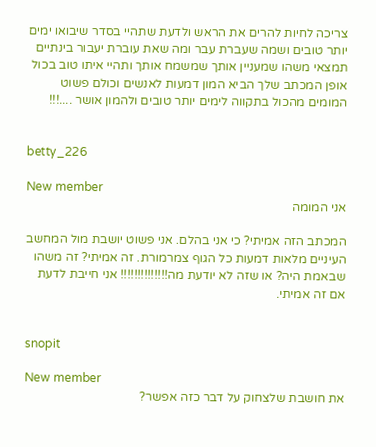צריכה לחיות להרים את הראש ולדעת שתהיי בסדר שיבואו ימים יותר טובים ושמה שעברת עבר ומה שאת עוברת יעבור בינתיים תמצאי משהו שמעניין אותך שמשמח אותך ותהיי איתו טוב בכול אופן המכתב שלך הביא המון דמעות לאנשים וכולם פשוט המומים מהכול בתקווה לימים יותר טובים ולהמון אושר ....!!!


betty_226

New member
אני המומה

המכתב הזה אמיתי? כי אני בהלם. אני פשוט יושבת מול המחשב העיניים מלאות דמעות כל הגוף צמרמורת. זה אמיתי? זה משהו שבאמת היה? או שזה לא יודעת מה!!!!!!!!!!!!!! אני חייבת לדעת אם זה אמיתי.


snopit

New member
את חושבת שלצחוק על דבר כזה אפשר?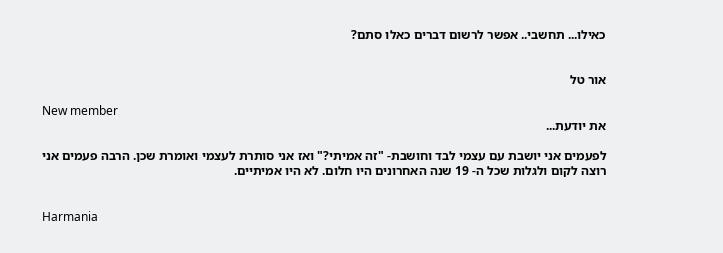כאילו... תחשבי.. אפשר לרשום דברים כאלו סתם?


אור טל

New member
את יודעת...

לפעמים אני יושבת עם עצמי לבד וחושבת- "זה אמיתי?" ואז אני סותרת לעצמי ואומרת שכן. הרבה פעמים אני רוצה לקום ולגלות שכל ה- 19 שנה האחרונים היו חלום. לא היו אמיתיים.


Harmania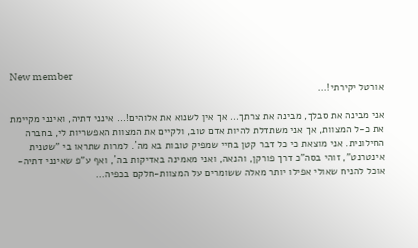New member
אורטל יקירתי!...

אני מבינה את סבלך, מבינה את צרתך... אך אין לשנוא את אלוהים!... אינני דתיה, ואינני מקיימת את כ-ל המצוות, אך אני משתדלת להיות אדם טוב, ולקיים את המצוות האפשריות לי, בחברה החילונית. אני מוצאת כי כל דבר קטן בחיי שמפיק טובות בא מה´. למרות שתראו בי "שטנית אינטרנט", זוהי בסה"כ דרך פורקן, והנאה, ואני מאמינה באדיקות בה´, ואף ע"פ שאינני דתיה-אוכל להניח שאולי אפילו יותר מאלה ששומרים על המצוות-חלקם בכפיה...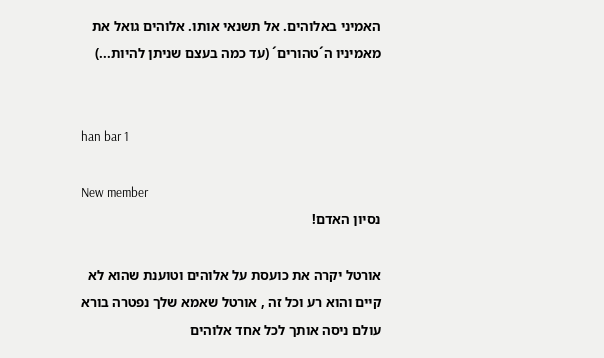האמיני באלוהים. אל תשנאי אותו. אלוהים גואל את מאמיניו ה´טהורים´ (עד כמה בעצם שניתן להיות...)


han bar 1

New member
נסיון האדם!

אורטל יקרה את כועסת על אלוהים וטוענת שהוא לא קיים והוא רע וכל זה , אורטל שאמא שלך נפטרה בורא עולם ניסה אותך לכל אחד אלוהים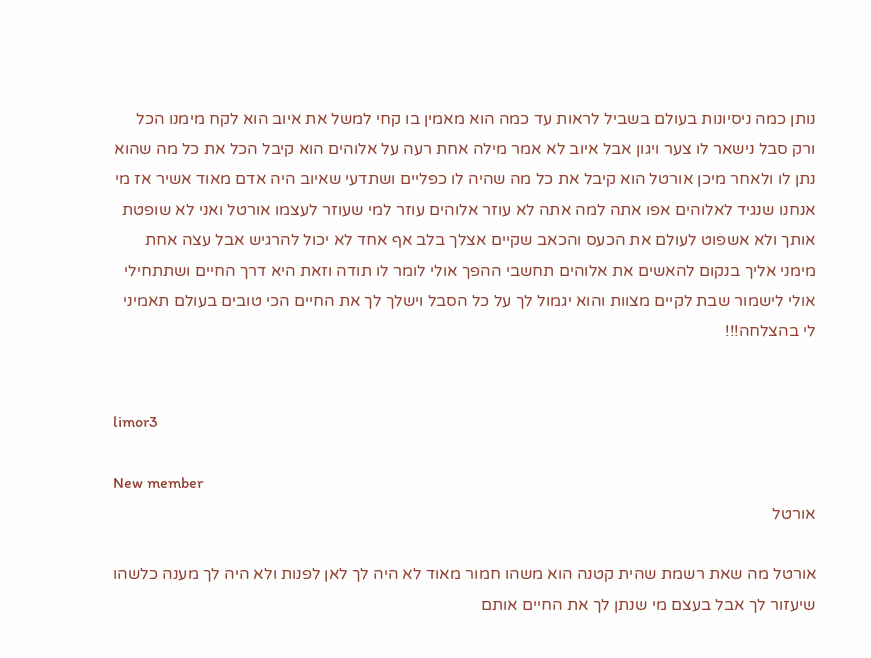נותן כמה ניסיונות בעולם בשביל לראות עד כמה הוא מאמין בו קחי למשל את איוב הוא לקח מימנו הכל ורק סבל נישאר לו צער ויגון אבל איוב לא אמר מילה אחת רעה על אלוהים הוא קיבל הכל את כל מה שהוא נתן לו ולאחר מיכן אורטל הוא קיבל את כל מה שהיה לו כפליים ושתדעי שאיוב היה אדם מאוד אשיר אז מי אנחנו שנגיד לאלוהים אפו אתה למה אתה לא עוזר אלוהים עוזר למי שעוזר לעצמו אורטל ואני לא שופטת אותך ולא אשפוט לעולם את הכעס והכאב שקיים אצלך בלב אף אחד לא יכול להרגיש אבל עצה אחת מימני אליך בנקום להאשים את אלוהים תחשבי ההפך אולי לומר לו תודה וזאת היא דרך החיים ושתתחילי אולי לישמור שבת לקיים מצוות והוא יגמול לך על כל הסבל וישלך לך את החיים הכי טובים בעולם תאמיני לי בהצלחה!!!


limor3

New member
אורטל

אורטל מה שאת רשמת שהית קטנה הוא משהו חמור מאוד לא היה לך לאן לפנות ולא היה לך מענה כלשהו שיעזור לך אבל בעצם מי שנתן לך את החיים אותם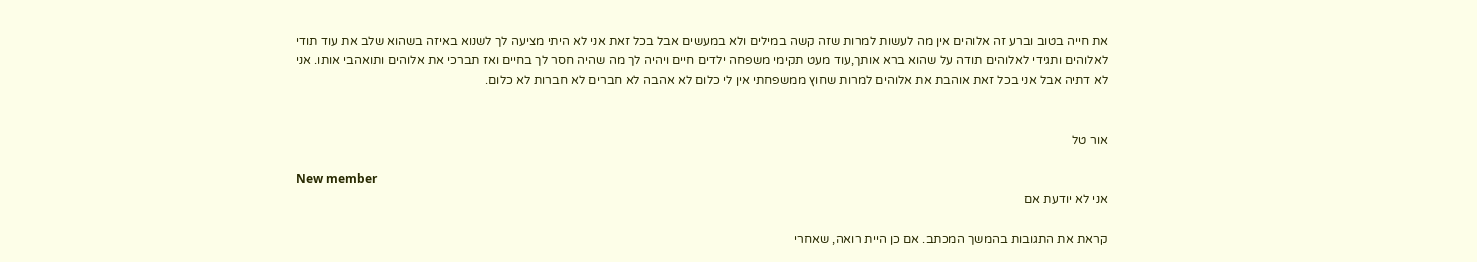את חייה בטוב וברע זה אלוהים אין מה לעשות למרות שזה קשה במילים ולא במעשים אבל בכל זאת אני לא היתי מציעה לך לשנוא באיזה בשהוא שלב את עוד תודי לאלוהים ותגידי לאלוהים תודה על שהוא ברא אותך,עוד מעט תקימי משפחה ילדים חיים ויהיה לך מה שהיה חסר לך בחיים ואז תברכי את אלוהים ותואהבי אותו. אני לא דתיה אבל אני בכל זאת אוהבת את אלוהים למרות שחוץ ממשפחתי אין לי כלום לא אהבה לא חברים לא חברות לא כלום.


אור טל

New member
אני לא יודעת אם

קראת את התגובות בהמשך המכתב. אם כן היית רואה, שאחרי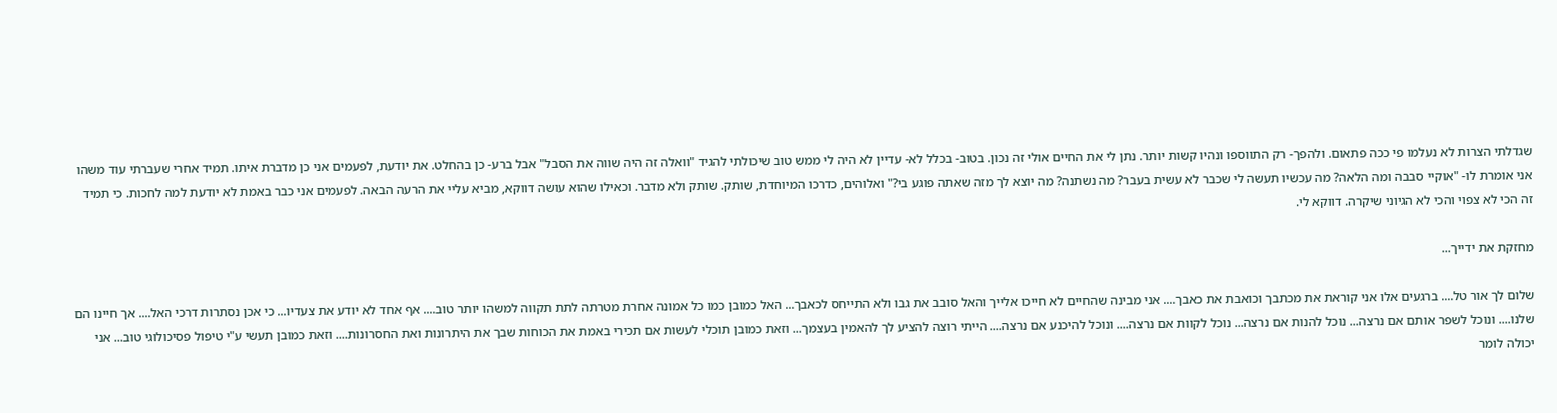שגדלתי הצרות לא נעלמו פי ככה פתאום. ולהפך- רק התווספו ונהיו קשות יותר. נתן לי את החיים אולי זה נכון. בטוב- בכלל לא- עדיין לא היה לי ממש טוב שיכולתי להגיד "וואלה זה היה שווה את הסבל" אבל ברע- כן בהחלט. את יודעת, לפעמים אני כן מדברת איתו. תמיד אחרי שעברתי עוד משהו אני אומרת לו- "אוקיי סבבה ומה הלאה? מה עכשיו תעשה לי שכבר לא עשית בעבר? מה נשתנה? מה יוצא לך מזה שאתה פוגע בי?" ואלוהים, כדרכו המיוחדת, שותק. שותק ולא מדבר. וכאילו שהוא עושה דווקא, מביא עליי את הרעה הבאה. לפעמים אני כבר באמת לא יודעת למה לחכות. כי תמיד זה הכי לא צפוי והכי לא הגיוני שיקרה. דווקא לי.

מחזקת את ידייך...

שלום לך אור טל.... ברגעים אלו אני קוראת את מכתבך וכואבת את כאבך.... אני מבינה שהחיים לא חייכו אלייך והאל סובב את גבו ולא התייחס לכאבך... האל כמובן כמו כל אמונה אחרת מטרתה לתת תקווה למשהו יותר טוב.... אף אחד לא יודע את צעדיו... כי אכן נסתרות דרכי האל.... אך חיינו הם שלנו.... ונוכל לשפר אותם אם נרצה... נוכל להנות אם נרצה... נוכל לקוות אם נרצה.... ונוכל להיכנע אם נרצה.... הייתי רוצה להציע לך להאמין בעצמך... וזאת כמובן תוכלי לעשות אם תכירי באמת את הכוחות שבך את היתרונות ואת החסרונות.... וזאת כמובן תעשי ע"י טיפול פסיכולוגי טוב... אני יכולה לומר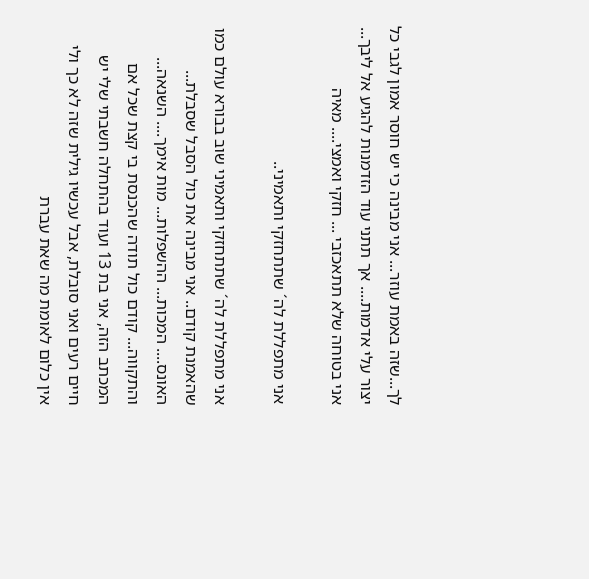לך...שזה באמת עוזר... אני מבינה כי יש חוסר אמון לגבי כל יצור עלי אדמות.... אך תתני עוד הזדמנות להגיע אל ליבך... אני בטוחה שלא תתאכזבי ... חזקי ואמצי.... מאיה

אני מתפללת לה´ שתתחזקי ותאמיני..

אני מתפללת לה´ שתתחזקי ותאמיני שוב בבורא עולם כמו שהאמנת קודם.. אני מבינה את כול הסבל שסבלת... האונס.... המכות... ההשפלות... מות אימך.... השנאה... והתקווה... קודם כול תודה שהכנסת בי קצת שכל אם המכתב הזה, אני בת 13 ועוד בהתחלה חשבתי שלי יש חיים רעים ואני סובלת, אבל עכשיו גילית שזה לא כך ולי אין כלום לאומת מה שאת עברת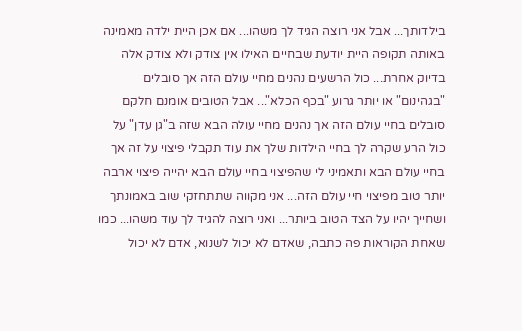בילדותך... אבל אני רוצה הגיד לך משהו... אם אכן היית ילדה מאמינה באותה תקופה היית יודעת שבחיים האילו אין צודק ולא צודק אלה בדיוק אחרת... כול הרשעים נהנים מחיי עולם הזה אך סובלים "בגהינום" או יותר גרוע "בכף הכלא"... אבל הטובים אומנם חלקם סובלים בחיי עולם הזה אך נהנים מחיי עולה הבא שזה ב"גן עדן" על כול הרע שקרה לך בחיי הילדות שלך את עוד תקבלי פיצוי על זה אך בחיי עולם הבא ותאמיני לי שהפיצוי בחיי עולם הבא יהייה פיצוי ארבה יותר טוב מפיצוי חיי עולם הזה... אני מקווה שתתחזקי שוב באמונתך ושחייך יהיו על הצד הטוב ביותר... ואני רוצה להגיד לך עוד משהו... כמו שאחת הקוראות פה כתבה, שאדם לא יכול לשנוא, אדם לא יכול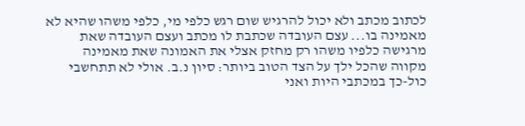לכתוב מכתב ולא יכול להרגיש שום רגש כלפי מי, כלפי משהו שהיא לא מאמינה בו... עצם העובדה שכתבת לו מכתב ועצם העובדה שאת מרגישה כלפיו משהו רק מחזק אצלי את האמונה שאת מאמינה מקווה שהכל ילך על הצד הטוב ביותר: סיון נ.ב. אולי לא תתחשבי כול-כך במכתבי היות ואני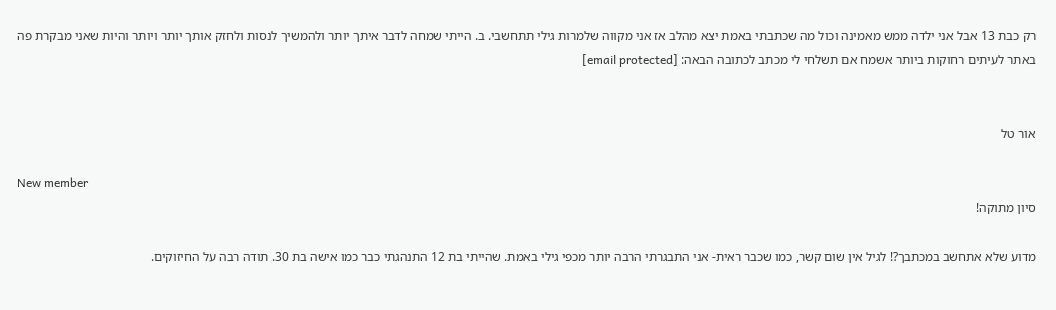רק כבת 13 אבל אני ילדה ממש מאמינה וכול מה שכתבתי באמת יצא מהלב אז אני מקווה שלמרות גילי תתחשבי. ב. הייתי שמחה לדבר איתך יותר ולהמשיך לנסות ולחזק אותך יותר ויותר והיות שאני מבקרת פה באתר לעיתים רחוקות ביותר אשמח אם תשלחי לי מכתב לכתובה הבאה: [email protected]


אור טל

New member
סיון מתוקה!

מדוע שלא אתחשב במכתבך?! לגיל אין שום קשר, כמו שכבר ראית- אני התבגרתי הרבה יותר מכפי גילי באמת. שהייתי בת 12 התנהגתי כבר כמו אישה בת 30. תודה רבה על החיזוקים.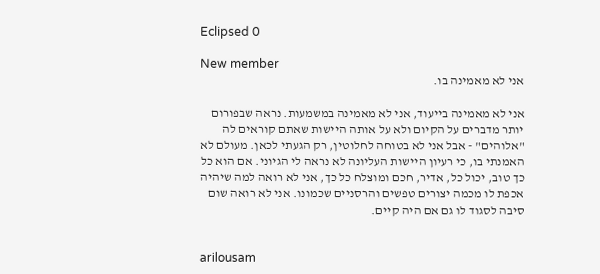Eclipsed 0

New member
אני לא מאמינה בו.

אני לא מאמינה בייעוד, אני לא מאמינה במשמעות. נראה שבפורום יותר מדברים על הקיום ולא על אותה היישות שאתם קוראים לה "אלוהים" - אבל אני לא בטוחה לחלוטין, רק הגעתי לכאן. מעולם לא האמנתי בו, כי רעיון היישות העליונה לא נראה לי הגיוני. אם הוא כל כך טוב, יכול כל, אדיר, חכם ומוצלח כל כך, אני לא רואה למה שיהיה אכפת לו מכמה יצורים טפשים והרסניים שכמונו. אני לא רואה שום סיבה לסגוד לו גם אם היה קיים.


arilousam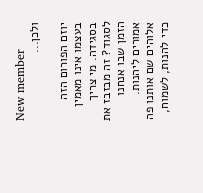New member
ולכן...

יוזם הפורום הזה בעצמו אינו מאמין בסגידה. מי צריך לסגוד? זה מבזבז את הזמן שבו אנחנו אמורים ליהנות. אלוהים שם אותנו פה כדי להנות, לשמוח,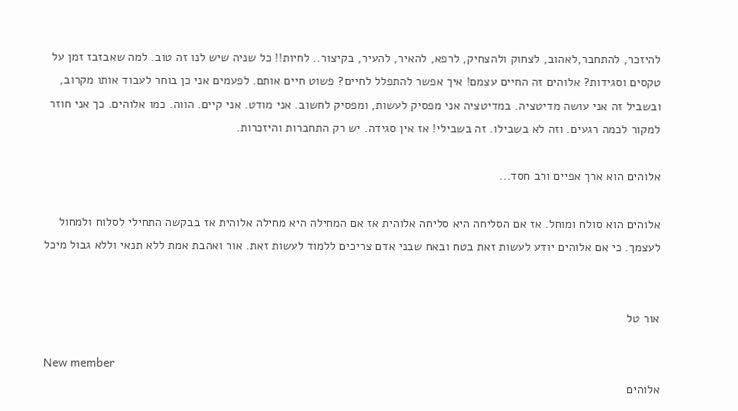להיזכר, להתחבר,לאהוב, לצחוק ולהצחיק, לרפא, להאיר, להעיר, בקיצור.. לחיות!! כל שניה שיש לנו זה טוב. למה שאבזבז זמן על טקסים וסגידות? אלוהים זה החיים עצמם! איך אפשר להתפלל לחיים? פשוט חיים אותם. לפעמים אני כן בוחר לעבוד אותו מקרוב, ובשביל זה אני עושה מדיטציה. במדיטציה אני מפסיק לעשות, ומפסיק לחשוב. אני מודט. אני קיים. הווה. כמו אלוהים. כך אני חוזר למקור לכמה רגעים. וזה לא בשבילו. זה בשבילי! אז אין סגידה. יש רק התחברות והיזכרות.

אלוהים הוא ארך אפיים ורב חסד...

אלוהים הוא סולח ומוחל. אז אם הסליחה היא סליחה אלוהית אז אם המחילה היא מחילה אלוהית אז בבקשה התחילי לסלוח ולמחול לעצמך. כי אם אלוהים יודע לעשות זאת בטח ובאח שבני אדם צריכים ללמוד לעשות זאת. אור ואהבת אמת ללא תנאי וללא גבול מיכל


אור טל

New member
אלוהים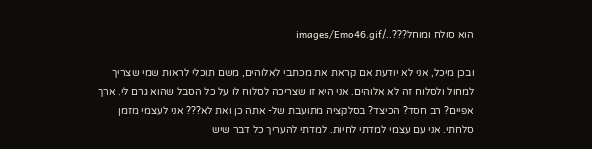הוא סולח ומוחל???../images/Emo46.gif

ובכן מיכל, אני לא יודעת אם קראת את מכתבי לאלוהים, משם תוכלי לראות שמי שצריך למחול ולסלוח זה לא אלוהים. אני היא זו שצריכה לסלוח לו על כל הסבל שהוא גרם לי. ארך אפיים? רב חסד? הכיצד? בסלקציה מתועבת של- אתה כן ואת לא??? אני לעצמי מזמן סלחתי. אני עם עצמי למדתי לחיות. למדתי להעריך כל דבר שיש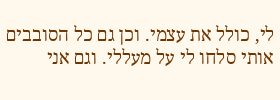לי, כולל את עצמי. וכן גם כל הסובבים אותי סלחו לי על מעללי. וגם אני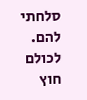סלחתי להם. לכולם חוץ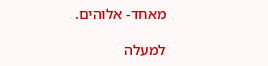מאחד- אלוהים.

למעלה